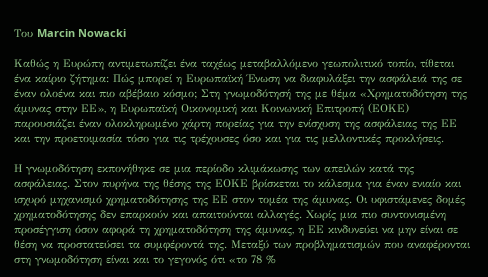Του Marcin Nowacki

Καθώς η Ευρώπη αντιμετωπίζει ένα ταχέως μεταβαλλόμενο γεωπολιτικό τοπίο, τίθεται ένα καίριο ζήτημα: Πώς μπορεί η Ευρωπαϊκή Ένωση να διαφυλάξει την ασφάλειά της σε έναν ολοένα και πιο αβέβαιο κόσμο; Στη γνωμοδότησή της με θέμα «Χρηματοδότηση της άμυνας στην ΕΕ», η Ευρωπαϊκή Οικονομική και Κοινωνική Επιτροπή (ΕΟΚΕ) παρουσιάζει έναν ολοκληρωμένο χάρτη πορείας για την ενίσχυση της ασφάλειας της ΕΕ και την προετοιμασία τόσο για τις τρέχουσες όσο και για τις μελλοντικές προκλήσεις.

Η γνωμοδότηση εκπονήθηκε σε μια περίοδο κλιμάκωσης των απειλών κατά της ασφάλειας. Στον πυρήνα της θέσης της ΕΟΚΕ βρίσκεται το κάλεσμα για έναν ενιαίο και ισχυρό μηχανισμό χρηματοδότησης της ΕΕ στον τομέα της άμυνας. Οι υφιστάμενες δομές χρηματοδότησης δεν επαρκούν και απαιτούνται αλλαγές. Χωρίς μια πιο συντονισμένη προσέγγιση όσον αφορά τη χρηματοδότηση της άμυνας, η ΕΕ κινδυνεύει να μην είναι σε θέση να προστατεύσει τα συμφέροντά της. Μεταξύ των προβληματισμών που αναφέρονται στη γνωμοδότηση είναι και το γεγονός ότι «το 78 %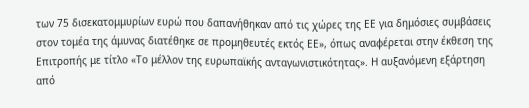των 75 δισεκατομμυρίων ευρώ που δαπανήθηκαν από τις χώρες της ΕΕ για δημόσιες συμβάσεις στον τομέα της άμυνας διατέθηκε σε προμηθευτές εκτός ΕΕ», όπως αναφέρεται στην έκθεση της Επιτροπής με τίτλο «Το μέλλον της ευρωπαϊκής ανταγωνιστικότητας». Η αυξανόμενη εξάρτηση από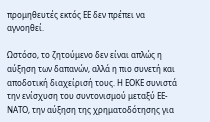προμηθευτές εκτός ΕΕ δεν πρέπει να αγνοηθεί.

Ωστόσο, το ζητούμενο δεν είναι απλώς η αύξηση των δαπανών, αλλά η πιο συνετή και αποδοτική διαχείρισή τους. Η ΕΟΚΕ συνιστά την ενίσχυση του συντονισμού μεταξύ ΕΕ-ΝΑΤΟ, την αύξηση της χρηματοδότησης για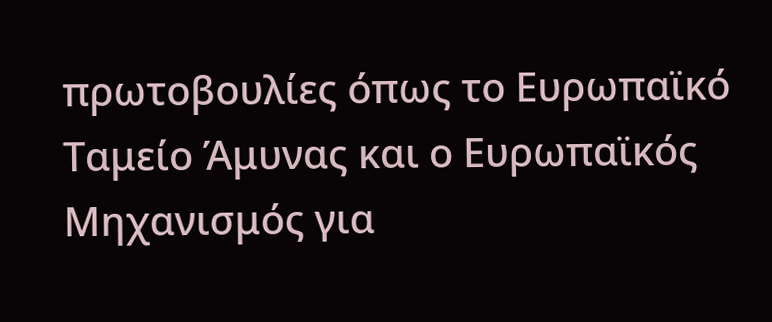πρωτοβουλίες όπως το Ευρωπαϊκό Ταμείο Άμυνας και ο Ευρωπαϊκός Μηχανισμός για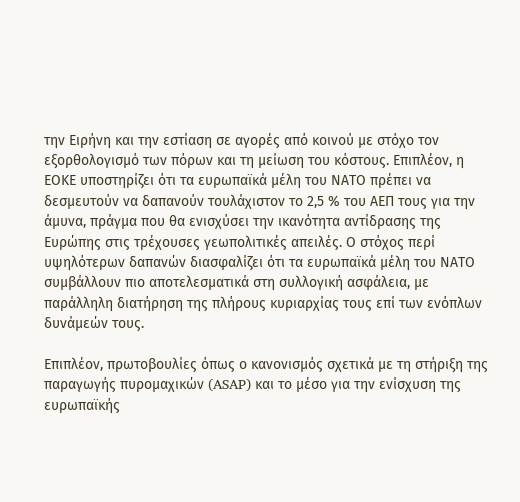την Ειρήνη και την εστίαση σε αγορές από κοινού με στόχο τον εξορθολογισμό των πόρων και τη μείωση του κόστους. Επιπλέον, η ΕΟΚΕ υποστηρίζει ότι τα ευρωπαϊκά μέλη του ΝΑΤΟ πρέπει να δεσμευτούν να δαπανούν τουλάχιστον το 2,5 % του ΑΕΠ τους για την άμυνα, πράγμα που θα ενισχύσει την ικανότητα αντίδρασης της Ευρώπης στις τρέχουσες γεωπολιτικές απειλές. Ο στόχος περί υψηλότερων δαπανών διασφαλίζει ότι τα ευρωπαϊκά μέλη του ΝΑΤΟ συμβάλλουν πιο αποτελεσματικά στη συλλογική ασφάλεια, με παράλληλη διατήρηση της πλήρους κυριαρχίας τους επί των ενόπλων δυνάμεών τους.

Επιπλέον, πρωτοβουλίες όπως ο κανονισμός σχετικά με τη στήριξη της παραγωγής πυρομαχικών (ASAP) και το μέσο για την ενίσχυση της ευρωπαϊκής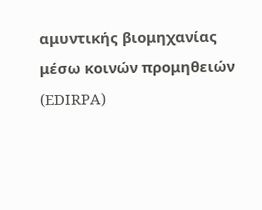αμυντικής βιομηχανίας μέσω κοινών προμηθειών (EDIRPA)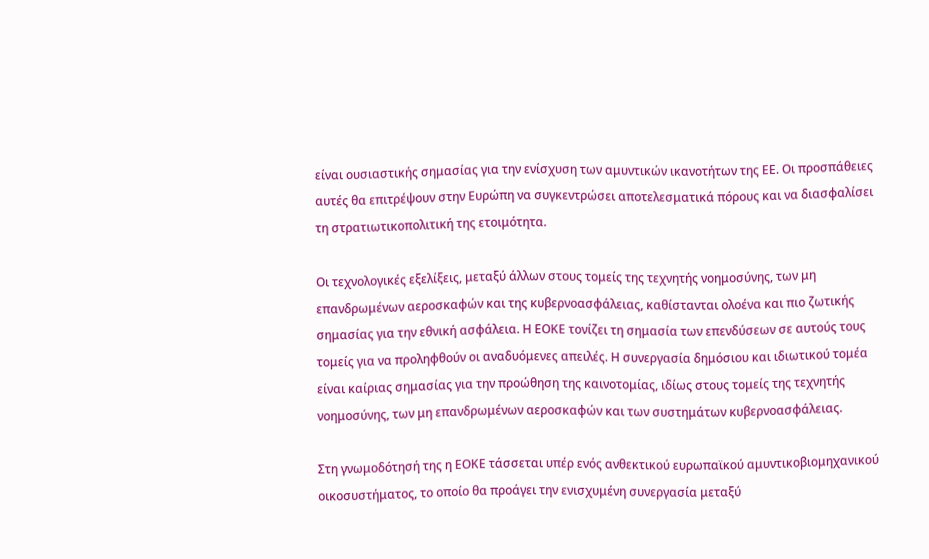είναι ουσιαστικής σημασίας για την ενίσχυση των αμυντικών ικανοτήτων της ΕΕ. Οι προσπάθειες αυτές θα επιτρέψουν στην Ευρώπη να συγκεντρώσει αποτελεσματικά πόρους και να διασφαλίσει τη στρατιωτικοπολιτική της ετοιμότητα.

Οι τεχνολογικές εξελίξεις, μεταξύ άλλων στους τομείς της τεχνητής νοημοσύνης, των μη επανδρωμένων αεροσκαφών και της κυβερνοασφάλειας, καθίστανται ολοένα και πιο ζωτικής σημασίας για την εθνική ασφάλεια. Η ΕΟΚΕ τονίζει τη σημασία των επενδύσεων σε αυτούς τους τομείς για να προληφθούν οι αναδυόμενες απειλές. Η συνεργασία δημόσιου και ιδιωτικού τομέα είναι καίριας σημασίας για την προώθηση της καινοτομίας, ιδίως στους τομείς της τεχνητής νοημοσύνης, των μη επανδρωμένων αεροσκαφών και των συστημάτων κυβερνοασφάλειας.

Στη γνωμοδότησή της η ΕΟΚΕ τάσσεται υπέρ ενός ανθεκτικού ευρωπαϊκού αμυντικοβιομηχανικού οικοσυστήματος, το οποίο θα προάγει την ενισχυμένη συνεργασία μεταξύ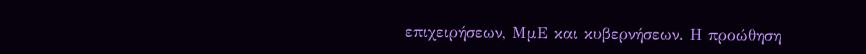επιχειρήσεων, ΜμΕ και κυβερνήσεων. Η προώθηση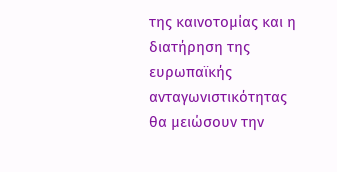της καινοτομίας και η διατήρηση της ευρωπαϊκής ανταγωνιστικότητας θα μειώσουν την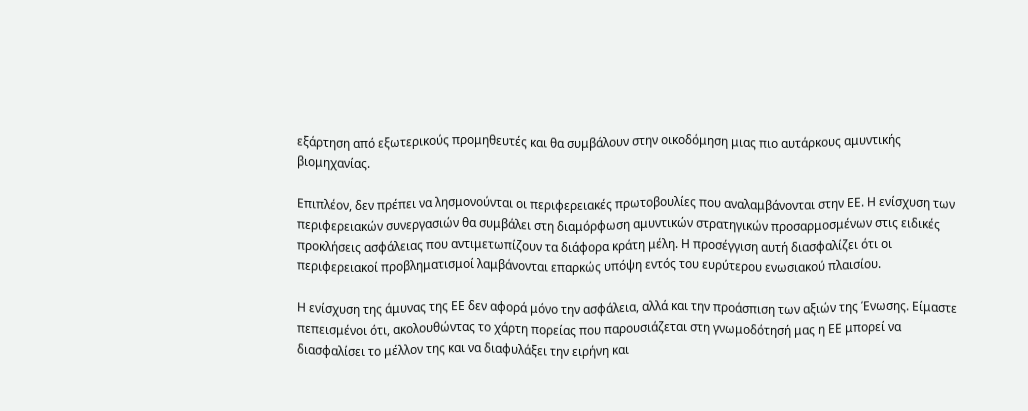εξάρτηση από εξωτερικούς προμηθευτές και θα συμβάλουν στην οικοδόμηση μιας πιο αυτάρκους αμυντικής βιομηχανίας.

Επιπλέον, δεν πρέπει να λησμονούνται οι περιφερειακές πρωτοβουλίες που αναλαμβάνονται στην ΕΕ. Η ενίσχυση των περιφερειακών συνεργασιών θα συμβάλει στη διαμόρφωση αμυντικών στρατηγικών προσαρμοσμένων στις ειδικές προκλήσεις ασφάλειας που αντιμετωπίζουν τα διάφορα κράτη μέλη. Η προσέγγιση αυτή διασφαλίζει ότι οι περιφερειακοί προβληματισμοί λαμβάνονται επαρκώς υπόψη εντός του ευρύτερου ενωσιακού πλαισίου.

Η ενίσχυση της άμυνας της ΕΕ δεν αφορά μόνο την ασφάλεια, αλλά και την προάσπιση των αξιών της Ένωσης. Είμαστε πεπεισμένοι ότι, ακολουθώντας το χάρτη πορείας που παρουσιάζεται στη γνωμοδότησή μας η ΕΕ μπορεί να διασφαλίσει το μέλλον της και να διαφυλάξει την ειρήνη και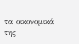τα οικονομικά της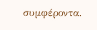συμφέροντα.